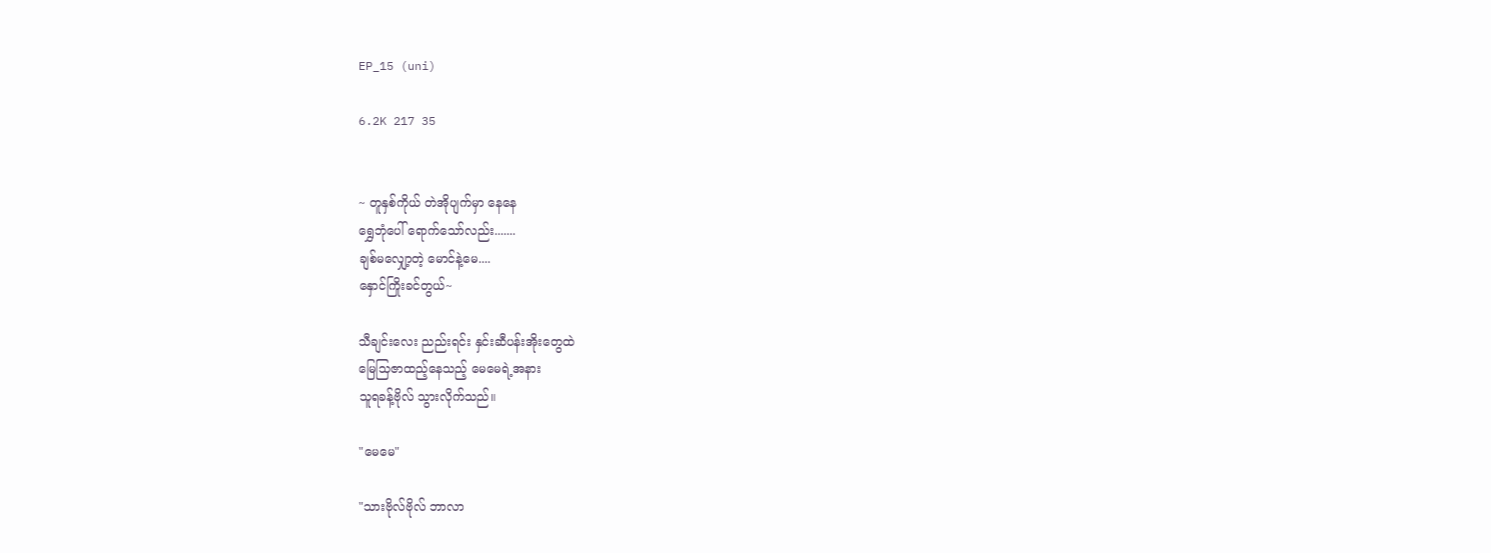EP_15 (uni)

6.2K 217 35


~ တူနှစ်ကိုယ် တဲအိုပျက်မှာ နေနေ
ရွှေဘုံပေါ် ရောက်သော်လည်း.......
ချစ်မလျှော့တဲ့ မောင်နဲ့မေ....
နှောင်ကြိုးခင်တွယ်~

သီချင်းလေး ညည်းရင်း နှင်းဆီပန်းအိုးတွေထဲ
မြေသြဇာထည့်နေသည့် မေမေရဲ့အနား
သူရခန့်ဗိုလ် သွားလိုက်သည်။

"မေမေ"

"သားဗိုလ်ဗိုလ် ဘာလာ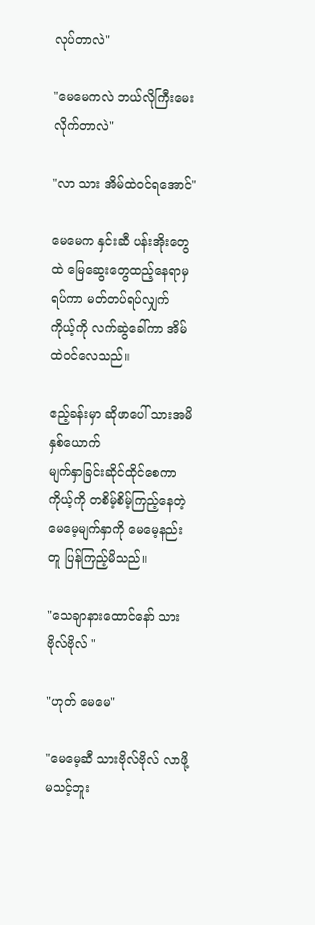လုပ်တာလဲ"

"မေမေကလဲ ဘယ်လိုကြီးမေးလိုက်တာလဲ"

"လာ သား အိမ်ထဲဝင်ရအောင်"

မေမေက နှင်းဆီ ပန်းအိုးတွေထဲ မြေဆွေးတွေထည့်နေရာမှ ရပ်ကာ မတ်တပ်ရပ်လျှက်
ကိုယ့်ကို လက်ဆွဲခေါ်ကာ အိမ်ထဲဝင်လေသည်။

ဧည့်ခန်းမှာ ဆိုဖာပေါ် သားအမိနှစ်ယောက်
မျက်နှာခြင်းဆိုင်ထိုင်စေကာ ကိုယ့်ကို တစိမ့်စိမ့်ကြည့်နေတဲ့ မေမေ့မျက်နှာကို မေမေ့နည်းတူ ပြန်ကြည့်မိသည်။

"သေချာနားထောင်နော် သားဗိုလ်ဗိုလ် "

"ဟုတ် မေမေ"

"မေမေ့ဆီ သားဗိုလ်ဗိုလ် လာဖို့မသင့်ဘူး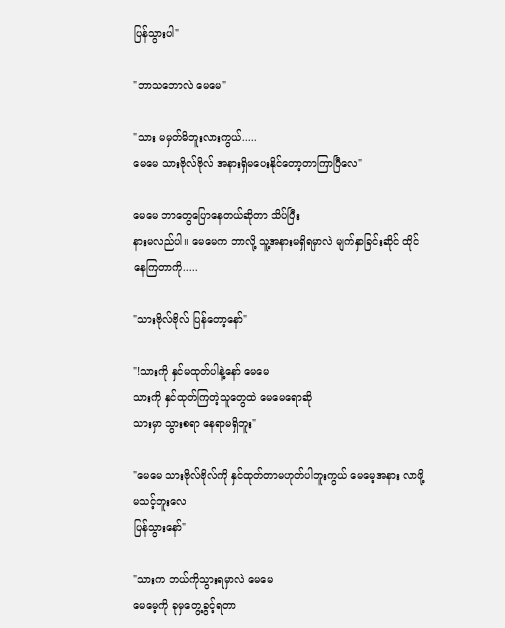ပြန်သွားပါ"

"ဘာသဘောလဲ မေမေ"

"သား မမှတ်မိဘူးလားကွယ်.....
မေမေ သားဗိုလ်ဗိုလ် အနားရှိမပေးနိုင်တော့တာကြာပြီလေ"

မေမေ ဘာတွေပြောနေတယ်ဆိုတာ သိပ်ပြီး
နားမလည်ပါ။ မေမေက ဘာလို့ သူ့အနားမရှိရမှာလဲ မျက်နှာခြင်းဆိုင် ထိုင်နေကြတာကို.....

"သားဗိုလ်ဗိုလ် ပြန်တော့နော်"

"!သားကို နှင်မထုတ်ပါနဲ့နော် မေမေ
သားကို နှင်ထုတ်ကြတဲ့သူတွေထဲ မေမေရောဆို
သားမှာ သွားစရာ နေရာမရှိဘူး"

"မေမေ သားဗိုလ်ဗိုလ်ကို နှင်ထုတ်တာမဟုတ်ပါဘူးကွယ် မေမေ့အနား လာဖို့မသင့်ဘူးလေ
ပြန်သွားနော်"

"သားက ဘယ်ကိုသွားရမှာလဲ မေမေ
မေမေ့ကို ခုမှတွေ့ခွင့်ရတာ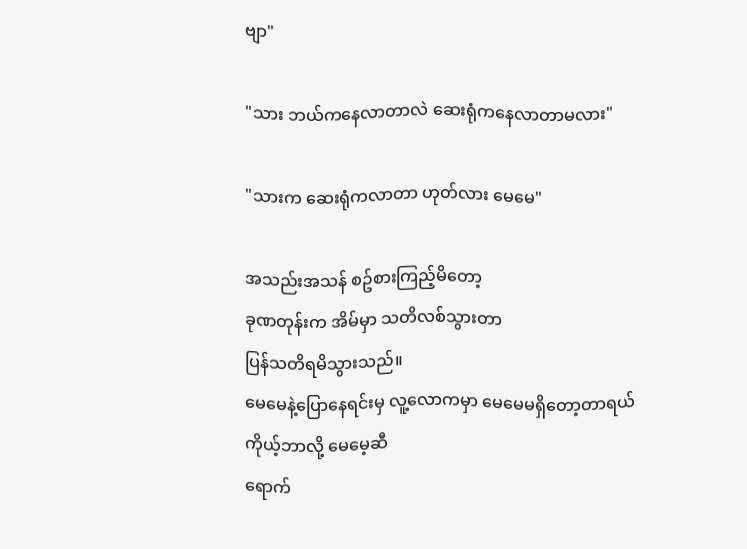ဗျာ"

"သား ဘယ်ကနေလာတာလဲ ဆေးရုံကနေလာတာမလား"

"သားက ဆေးရုံကလာတာ ဟုတ်လား မေမေ"

အသည်းအသန် စဥ်စားကြည့်မိတော့
ခုဏတုန်းက အိမ်မှာ သတိလစ်သွားတာ
ပြန်သတိရမိသွားသည်။
မေမေနဲ့ပြောနေရင်းမှ လူ့လောကမှာ မေမေမရှိတော့တာရယ် ကိုယ့်ဘာလို့ မေမေ့ဆီ
ရောက်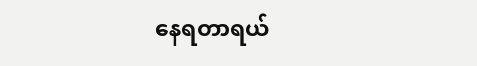နေရတာရယ်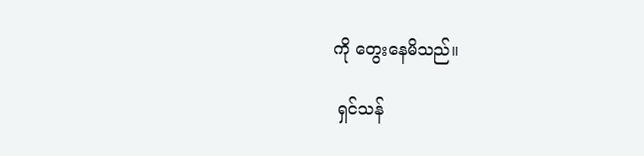ကို တွေးနေမိသည်။

 ရှင်သန်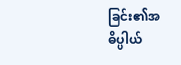ခြင်း၏အဓိပ္ပါယ်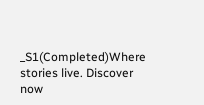_S1(Completed)Where stories live. Discover now